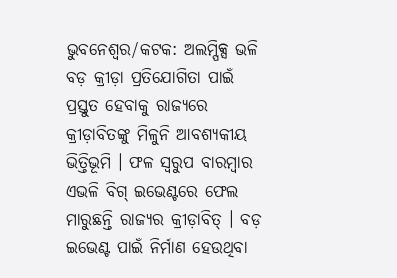ଭୁବନେଶ୍ବର/କଟକ: ଅଲମ୍ପିକ୍ସ ଭଳି ବଡ଼ କ୍ରୀଡ଼ା ପ୍ରତିଯୋଗିତା ପାଇଁ ପ୍ରସ୍ତୁତ ହେବାକୁ ରାଜ୍ୟରେ କ୍ରୀଡ଼ାବିତଙ୍କୁ ମିଳୁନି ଆବଶ୍ୟକୀୟ ଭିତ୍ତିଭୂମି । ଫଳ ସ୍ବରୁପ ବାରମ୍ବାର ଏଭଳି ବିଗ୍ ଇଭେଣ୍ଟରେ ଫେଲ ମାରୁଛନ୍ତି ରାଜ୍ୟର କ୍ରୀଡ଼ାବିତ୍ । ବଡ଼ ଇଭେଣ୍ଟ ପାଇଁ ନିର୍ମାଣ ହେଉଥିବା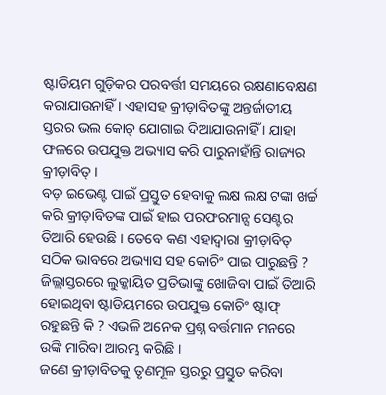ଷ୍ଟାଡିୟମ ଗୁଡ଼ିକର ପରବର୍ତ୍ତୀ ସମୟରେ ରକ୍ଷଣାବେକ୍ଷଣ କରାଯାଉନାହିଁ । ଏହାସହ କ୍ରୀଡ଼ାବିତଙ୍କୁ ଅନ୍ତର୍ଜାତୀୟ ସ୍ତରର ଭଲ କୋଚ୍ ଯୋଗାଇ ଦିଆଯାଉନାହିଁ । ଯାହା ଫଳରେ ଉପଯୁକ୍ତ ଅଭ୍ୟାସ କରି ପାରୁନାହାଁନ୍ତି ରାଜ୍ୟର କ୍ରୀଡ଼ାବିତ୍ ।
ବଡ଼ ଇଭେଣ୍ଟ ପାଇଁ ପ୍ରସ୍ତୁତ ହେବାକୁ ଲକ୍ଷ ଲକ୍ଷ ଟଙ୍କା ଖର୍ଚ୍ଚ କରି କ୍ରୀଡ଼ାବିତଙ୍କ ପାଇଁ ହାଇ ପରଫରମାନ୍ସ ସେଣ୍ଟର ତିଆରି ହେଉଛି । ତେବେ କଣ ଏହାଦ୍ବାରା କ୍ରୀଡ଼ାବିତ୍ ସଠିକ ଭାବରେ ଅଭ୍ୟାସ ସହ କୋଚିଂ ପାଇ ପାରୁଛନ୍ତି ? ଜିଲ୍ଲାସ୍ତରରେ ଲୁକ୍କାୟିତ ପ୍ରତିଭାଙ୍କୁ ଖୋଜିବା ପାଇଁ ତିଆରି ହୋଇଥିବା ଷ୍ଟାଡିୟମରେ ଉପଯୁକ୍ତ କୋଚିଂ ଷ୍ଟାଫ୍ ରହୁଛନ୍ତି କି ? ଏଭଳି ଅନେକ ପ୍ରଶ୍ନ ବର୍ତ୍ତମାନ ମନରେ ଉଙ୍କି ମାରିବା ଆରମ୍ଭ କରିଛି ।
ଜଣେ କ୍ରୀଡ଼ାବିତକୁ ତୃଣମୂଳ ସ୍ତରରୁ ପ୍ରସ୍ତୁତ କରିବା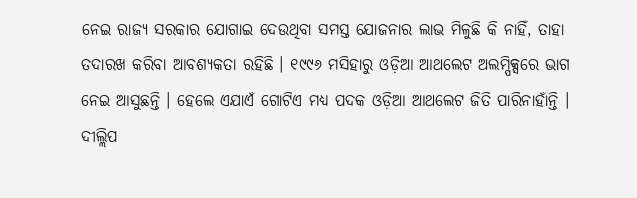ନେଇ ରାଜ୍ୟ ସରକାର ଯୋଗାଇ ଦେଉଥିବା ସମସ୍ତ ଯୋଜନାର ଲାଭ ମିଳୁଛି କି ନାହିଁ, ତାହା ତଦାରଖ କରିବା ଆବଶ୍ୟକତା ରହିଛି । ୧୯୯୬ ମସିହାରୁ ଓଡ଼ିଆ ଆଥଲେଟ ଅଲମ୍ପିକ୍ସରେ ଭାଗ ନେଇ ଆସୁଛନ୍ତି । ହେଲେ ଏଯାଏଁ ଗୋଟିଏ ମଧ୍ୟ ପଦକ ଓଡ଼ିଆ ଆଥଲେଟ ଜିତି ପାରିନାହାଁନ୍ତି । ଦୀଲ୍ଲିପ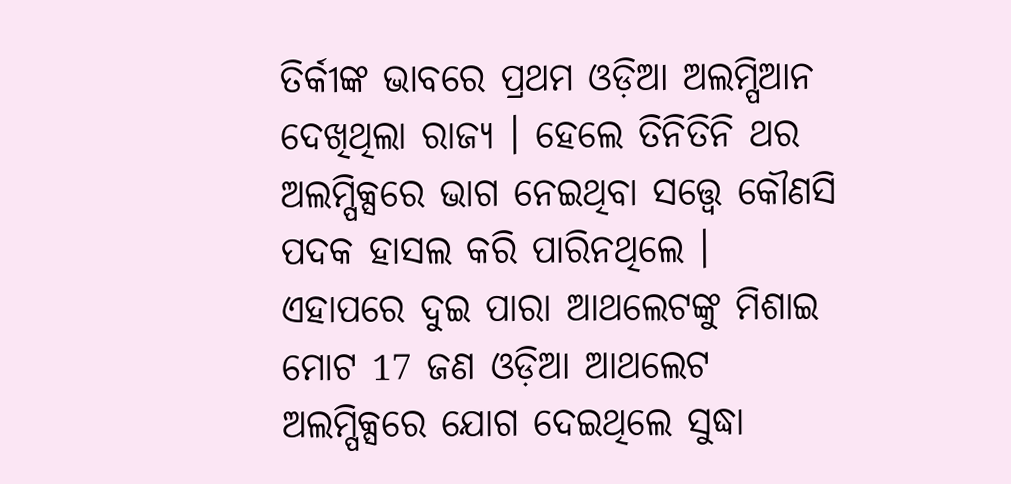ତିର୍କୀଙ୍କ ଭାବରେ ପ୍ରଥମ ଓଡ଼ିଆ ଅଲମ୍ପିଆନ ଦେଖିଥିଲା ରାଜ୍ୟ । ହେଲେ ତିନିତିନି ଥର ଅଲମ୍ପିକ୍ସରେ ଭାଗ ନେଇଥିବା ସତ୍ତ୍ବେ କୌଣସି ପଦକ ହାସଲ କରି ପାରିନଥିଲେ । ଏହାପରେ ଦୁଇ ପାରା ଆଥଲେଟଙ୍କୁ ମିଶାଇ ମୋଟ 17 ଜଣ ଓଡ଼ିଆ ଆଥଲେଟ ଅଲମ୍ପିକ୍ସରେ ଯୋଗ ଦେଇଥିଲେ ସୁଦ୍ଧା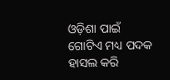ଓଡ଼ିଶା ପାଇଁ ଗୋଟିଏ ମଧ୍ୟ ପଦକ ହାସଲ କରି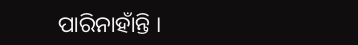ପାରିନାହାଁନ୍ତି ।